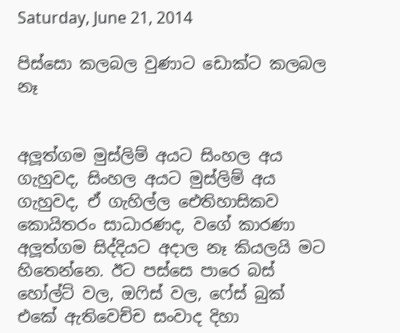Saturday, June 21, 2014

පිස්සො කලබල වුණාට ඩොක්ට කලබල නෑ


අලූත්ගම මුස්ලිම් අයට සිංහල අය ගැහුවද, සිංහල අයට මුස්ලිම් අය ගැහුවද, ඒ ගැහිල්ල ඓතිහාසිකව කොයිතරං සාධාරණද, වගේ කාරණා අලූත්ගම සිද්දියට අදාල නෑ කියලයි මට හිතෙන්නෙ. ඊට පස්සෙ පාරෙ බස් හෝල්ට් වල, ඔෆිස් වල, ෆේස් බුක් එකේ ඇතිවෙච්ච සංවාද දිහා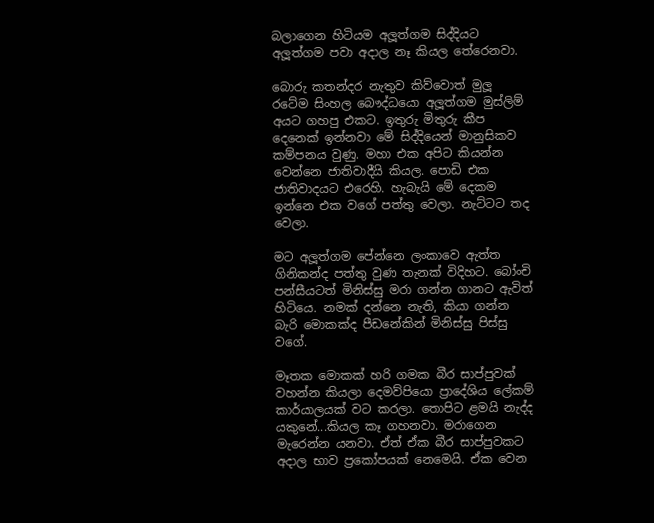බලාගෙන හිටියම අලූත්ගම සිද්දියට අලූත්ගම පවා අදාල නෑ කියල තේරෙනවා.

බොරු කතන්දර නැතුව කිව්වොත් මුලූ රටේම සිංහල බෞද්ධයො අලූත්ගම මුස්ලිම් අයට ගහපු එකට. ඉතුරු මිතුරු කීප දෙනෙක් ඉන්නවා මේ සිද්දියෙන් මානුසිකව කම්පනය වුණු. මහා එක අපිට කියන්න වෙන්නෙ ජාතිවාදීයි කියල. පොඩි එක ජාතිවාදයට එරෙහි. හැබැයි මේ දෙකම ඉන්නෙ එක වගේ පත්තු වෙලා. නැට්ටට තද වෙලා.

මට අලූත්ගම පේන්නෙ ලංකාවෙ ඇත්ත ගිනිකන්ද පත්තු වුණ තැනක් විදිහට. බෝංචි පන්සීයටත් මිනිස්සු මරා ගන්න ගානට ඇවිත් හිටියෙ. නමක් දන්නෙ නැති, කියා ගන්න බැරි මොකක්ද පීඩනේකින් මිනිස්සු පිස්සු වගේ.

මෑතක මොකක් හරි ගමක බීර සාප්පුවක් වහන්න කියලා දෙමව්පියො ප්‍රාදේශිය ලේකම් කාර්යාලයක් වට කරලා. තොපිට ළමයි නැද්ද යකුනේ...කියල කෑ ගහනවා. මරාගෙන මැරෙන්න යනවා. ඒත් ඒක බීර සාප්පුවකට අදාල භාව ප්‍රකෝපයක් නෙමෙයි. ඒක වෙන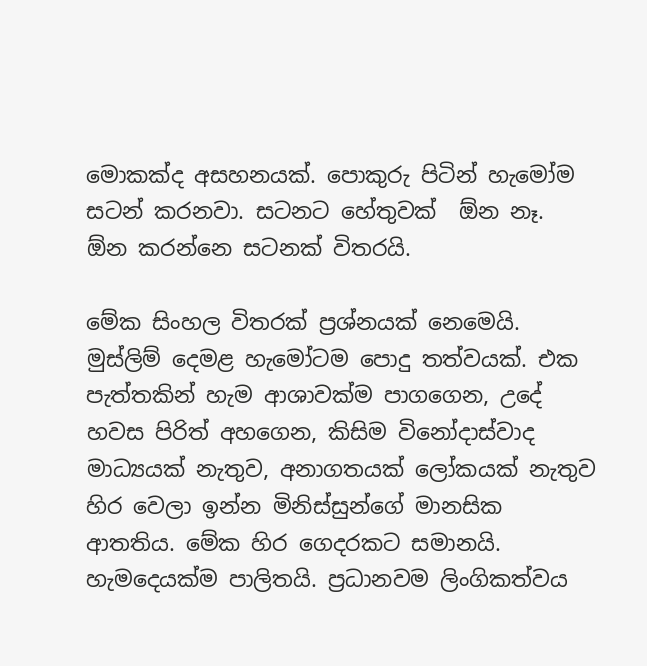මොකක්ද අසහනයක්. පොකුරු පිටින් හැමෝම සටන් කරනවා. සටනට හේතුවක්  ඕන නෑ.  ඕන කරන්නෙ සටනක් විතරයි.

මේක සිංහල විතරක් ප්‍රශ්නයක් නෙමෙයි. මුස්ලිම් දෙමළ හැමෝටම පොදු තත්වයක්. එක පැත්තකින් හැම ආශාවක්ම පාගගෙන, උදේ හවස පිරිත් අහගෙන, කිසිම විනෝදාස්වාද මාධ්‍යයක් නැතුව, අනාගතයක් ලෝකයක් නැතුව හිර වෙලා ඉන්න මිනිස්සුන්ගේ මානසික ආතතිය. මේක හිර ගෙදරකට සමානයි. හැමදෙයක්ම පාලිතයි. ප්‍රධානවම ලිංගිකත්වය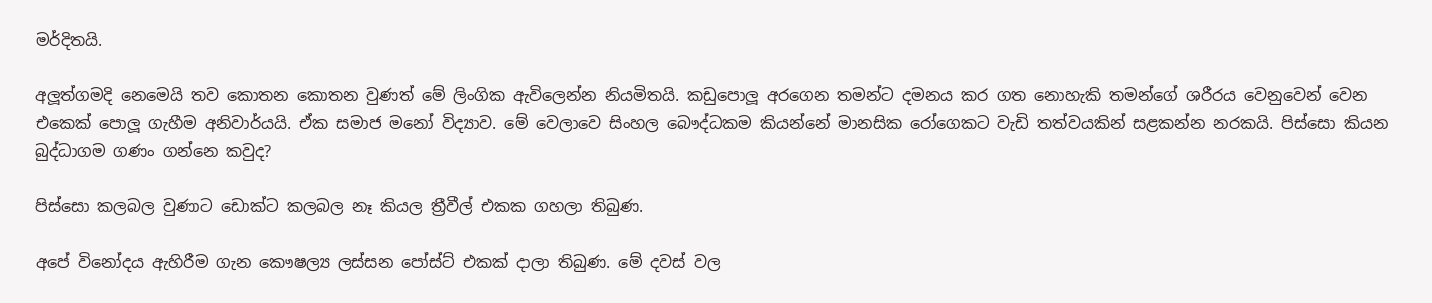මර්දිතයි.

අලූත්ගමදි නෙමෙයි තව කොතන කොතන වුණත් මේ ලිංගික ඇවිලෙන්න නියමිතයි. කඩුපොලූ අරගෙන තමන්ට දමනය කර ගත නොහැකි තමන්ගේ ශරීරය වෙනුවෙන් වෙන එකෙක් පොලූ ගැහීම අනිවාර්යයි. ඒක සමාජ මනෝ විද්‍යාව. මේ වෙලාවෙ සිංහල බෞද්ධකම කියන්නේ මානසික රෝගෙකට වැඩි තත්වයකින් සළකන්න නරකයි. පිස්සො කියන බුද්ධාගම ගණං ගන්නෙ කවුද?

පිස්සො කලබල වුණාට ඩොක්ට කලබල නෑ කියල ත්‍රීවීල් එකක ගහලා තිබුණ.

අපේ විනෝදය ඇහිරීම ගැන කෞෂල්‍ය ලස්සන පෝස්ට් එකක් දාලා තිබුණ. මේ දවස් වල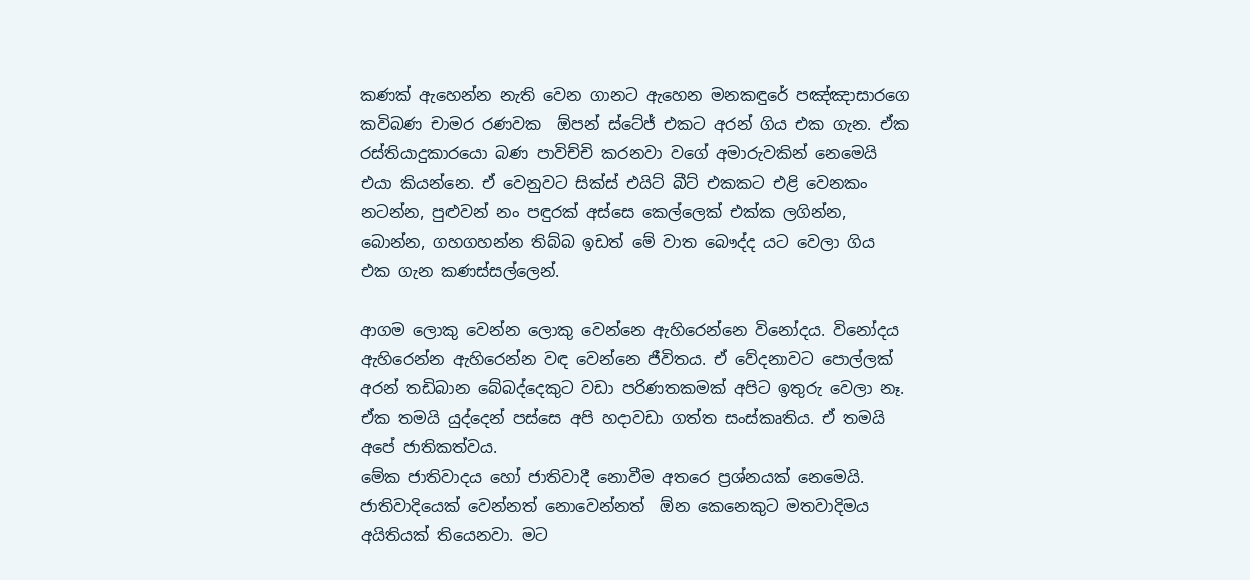කණක් ඇහෙන්න නැති වෙන ගානට ඇහෙන මනකඳුරේ පඤ්ඤාසාරගෙ කවිබණ චාමර රණවක  ඕපන් ස්ටේජ් එකට අරන් ගිය එක ගැන. ඒක රස්තියාදුකාරයො බණ පාවිච්චි කරනවා වගේ අමාරුවකින් නෙමෙයි එයා කියන්නෙ. ඒ වෙනුවට සික්ස් එයිට් බීට් එකකට එළි වෙනකං නටන්න, පුළුවන් නං පඳුරක් අස්සෙ කෙල්ලෙක් එක්ක ලගින්න, බොන්න, ගහගහන්න තිබ්බ ඉඩත් මේ වාත බෞද්ද යට වෙලා ගිය එක ගැන කණස්සල්ලෙන්.

ආගම ලොකු වෙන්න ලොකු වෙන්නෙ ඇහිරෙන්නෙ විනෝදය. විනෝදය ඇහිරෙන්න ඇහිරෙන්න වඳ වෙන්නෙ ජීවිතය. ඒ වේදනාවට පොල්ලක් අරන් තඩිබාන බේබද්දෙකුට වඩා පරිණතකමක් අපිට ඉතුරු වෙලා නෑ. ඒක තමයි යුද්දෙන් පස්සෙ අපි හදාවඩා ගත්ත සංස්කෘතිය. ඒ තමයි අපේ ජාතිකත්වය.
මේක ජාතිවාදය හෝ ජාතිවාදී නොවීම අතරෙ ප්‍රශ්නයක් නෙමෙයි. ජාතිවාදියෙක් වෙන්නත් නොවෙන්නත්  ඕන කෙනෙකුට මතවාදිමය අයිතියක් තියෙනවා. මට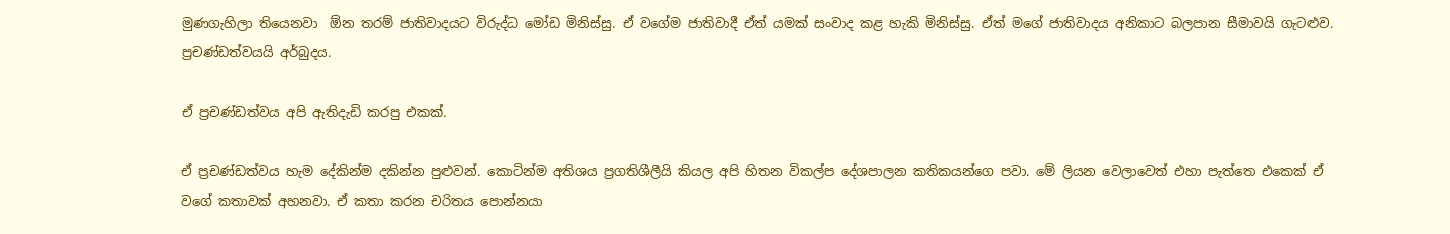මුණගැහිලා තියෙනවා  ඕන තරම් ජාතිවාදයට විරුද්ධ මෝඩ මිනිස්සු. ඒ වගේම ජාතිවාදී ඒත් යමක් සංවාද කළ හැකි මිනිස්සු. ඒත් මගේ ජාතිවාදය අනිකාට බලපාන සීමාවයි ගැටළුව. ප්‍රචණ්ඩත්වයයි අර්බුදය.

ඒ ප්‍රචණ්ඩත්වය අපි ඇතිදැඩි කරපු එකක්.

ඒ ප්‍රචණ්ඩත්වය හැම දේකින්ම දකින්න පුළුවන්. කොටින්ම අතිශය ප්‍රගතිශීලීයි කියල අපි හිතන විකල්ප දේශපාලන කතිකයන්ගෙ පවා. මේ ලියන වෙලාවෙත් එහා පැත්තෙ එකෙක් ඒ වගේ කතාවක් අහනවා. ඒ කතා කරන චරිතය පොන්නයා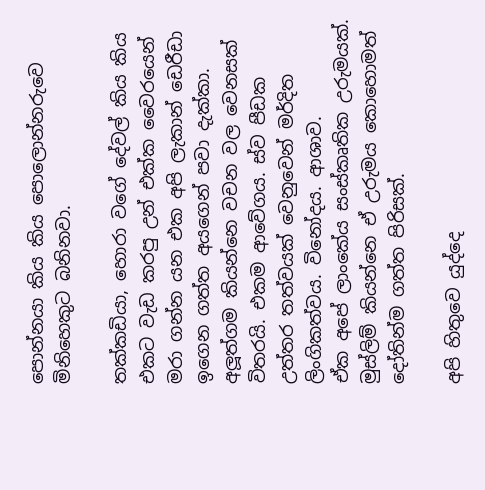පොන්නයා කිය කිය පොලොන්නරුවෙ මිනිහෙකුට බනිනවා.

තක්කඩියා, හොරා වගේ දේවල් කිය කිය එකට වැඩ කරපු උන් එක්ක වෛරයෙන් මරා ගන්න යන එක අපි ලැකාන් ඩෙරීඩා ඉගෙන ගත්ත අයගෙන් පවා දැක්කා. අලූත්ගම කියන්නෙ වචන වල වෙනසක් විතරයි. එකම ආවේගය. ස්ව පීඩක උත්තර තත්වයක් වෙනුවෙන් මර්දිත ලිංගිකත්වය. විනෝදය. ආශාව.
ඒක අපේ ලාංකේය සංස්කෘතික උරුමයක්. මුස්ලිම් කියන්නෙ ඒ උරුමය කොහොමත් දෝතින්ම ගත්ත පිරිසක්.

අපි හිතුවෙ යුද්දෙ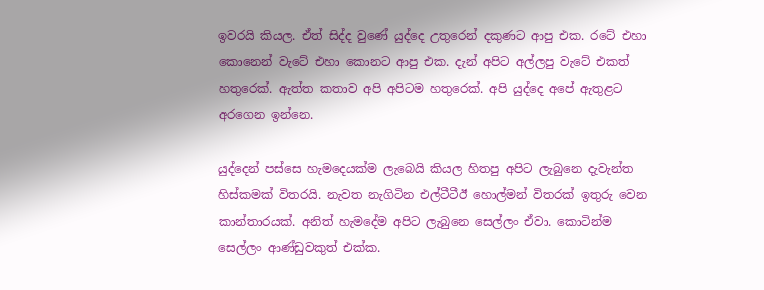ඉවරයි කියල. ඒත් සිද්ද වුණේ යුද්දෙ උතුරෙන් දකුණට ආපු එක. රටේ එහා කොනෙන් වැටේ එහා කොනට ආපු එක. දැන් අපිට අල්ලපු වැටේ එකත් හතුරෙක්. ඇත්ත කතාව අපි අපිටම හතුරෙක්. අපි යුද්දෙ අපේ ඇතුළට අරගෙන ඉන්නෙ.

යුද්දෙන් පස්සෙ හැමදෙයක්ම ලැබෙයි කියල හිතපු අපිට ලැබුනෙ දැවැන්ත හිස්කමක් විතරයි. නැවත නැගිටින එල්ටීටීඊ හොල්මන් විතරක් ඉතුරු වෙන කාන්තාරයක්. අනිත් හැමදේම අපිට ලැබුනෙ සෙල්ලං ඒවා. කොටින්ම සෙල්ලං ආණ්ඩුවකුත් එක්ක.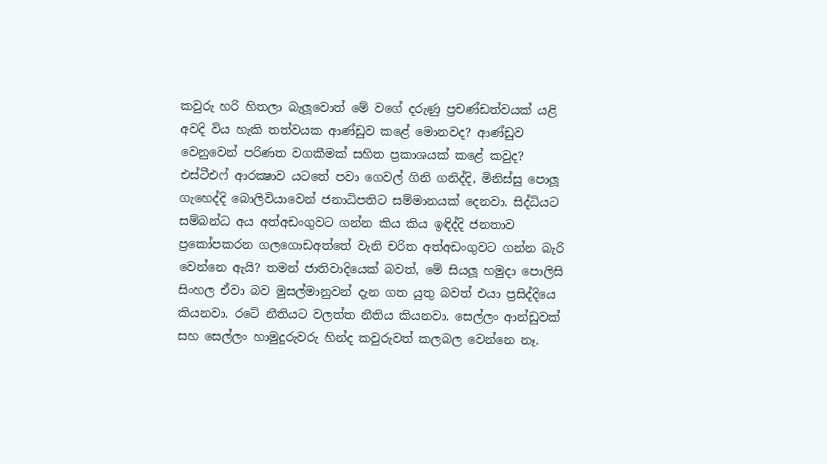කවුරු හරි හිතලා බැලූවොත් මේ වගේ දරුණු ප්‍රචණ්ඩත්වයක් යළි අවදි විය හැකි තත්වයක ආණ්ඩුව කළේ මොනවද? ආණ්ඩුව වෙනුවෙන් පරිණත වගකීමක් සහිත ප්‍රකාශයක් කළේ කවුද? එස්ටීඑෆ් ආරක්‍ෂාව යටතේ පවා ගෙවල් ගිනි ගනිද්දි, මිනිස්සු පොලූ ගැහෙද්දි බොලිවියාවෙන් ජනාධිපතිට සම්මානයක් දෙනවා. සිද්ධියට සම්බන්ධ අය අත්අඩංගුවට ගන්න කිය කිය ඉඳිද්දි ජනතාව ප්‍රකෝපකරන ගලගොඩඅත්තේ වැනි චරිත අත්අඩංගුවට ගන්න බැරි වෙන්නෙ ඇයි? තමන් ජාතිවාදියෙක් බවත්, මේ සියලූ හමුදා පොලිසි සිංහල ඒවා බව මුසල්මානුවන් දැන ගත යුතු බවත් එයා ප්‍රසිද්දියෙ කියනවා. රටේ නීතියට වලත්ත නීතිය කියනවා. සෙල්ලං ආන්ඩුවක් සහ සෙල්ලං හාමුදුරුවරු හින්ද කවුරුවත් කලබල වෙන්නෙ නෑ.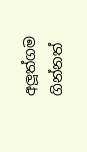අලූත්ගම ගින්නත්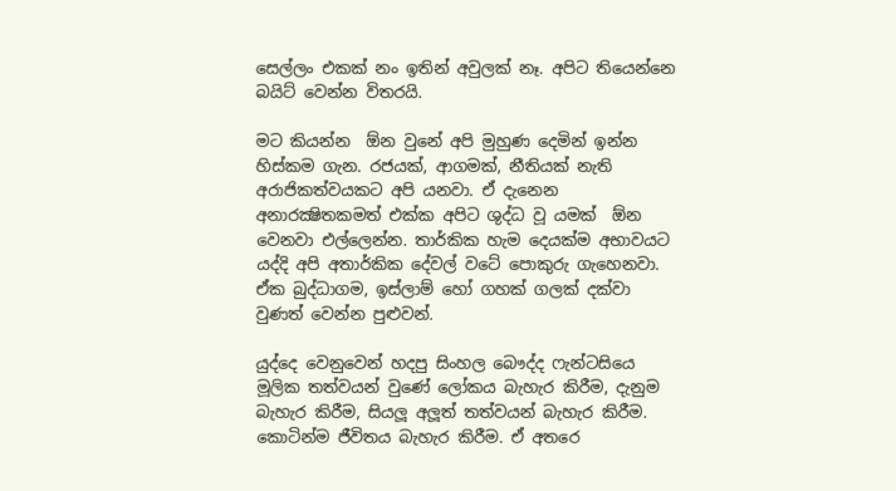සෙල්ලං එකක් නං ඉතින් අවුලක් නෑ. අපිට තියෙන්නෙ බයිට් වෙන්න විතරයි.

මට කියන්න  ඕන වුනේ අපි මුහුණ දෙමින් ඉන්න හිස්කම ගැන. රජයක්, ආගමක්, නීතියක් නැති අරාජිකත්වයකට අපි යනවා. ඒ දැනෙන අනාරක්‍ෂිතකමත් එක්ක අපිට ශුද්ධ වූ යමක්  ඕන වෙනවා එල්ලෙන්න. තාර්කික හැම දෙයක්ම අභාවයට යද්දි අපි අතාර්කික දේවල් වටේ පොකුරු ගැහෙනවා. ඒක බුද්ධාගම, ඉස්ලාම් හෝ ගහක් ගලක් දක්වා වුණත් වෙන්න පුළුවන්.

යුද්දෙ වෙනුවෙන් හදපු සිංහල බෞද්ද ෆැන්ටසියෙ මූලික තත්වයන් වුණේ ලෝකය බැහැර කිරීම, දැනුම බැහැර කිරීම, සියලූ අලූත් තත්වයන් බැහැර කිරීම. කොටින්ම ජීවිතය බැහැර කිරීම. ඒ අතරෙ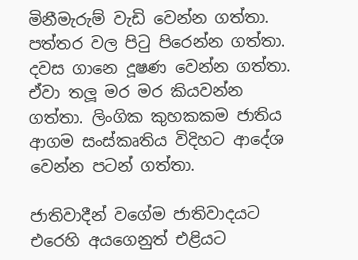මිනීමැරුම් වැඩි වෙන්න ගත්තා. පත්තර වල පිටු පිරෙන්න ගත්තා. දවස ගානෙ දූෂණ වෙන්න ගත්තා. ඒවා තලූ මර මර කියවන්න ගත්තා. ලිංගික කුහකකම ජාතිය ආගම සංස්කෘතිය විදිහට ආදේශ වෙන්න පටන් ගත්තා.

ජාතිවාදීන් වගේම ජාතිවාදයට එරෙහි අයගෙනුත් එළියට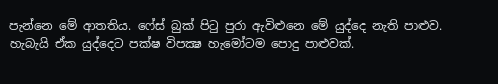පැන්නෙ මේ ආතතිය. ෆේස් බුක් පිටු පුරා ඇවිළුනෙ මේ යුද්දෙ නැති පාළුව. හැබැයි ඒක යුද්දෙට පක්ෂ විපක්‍ෂ හැමෝටම පොදු පාළුවක්.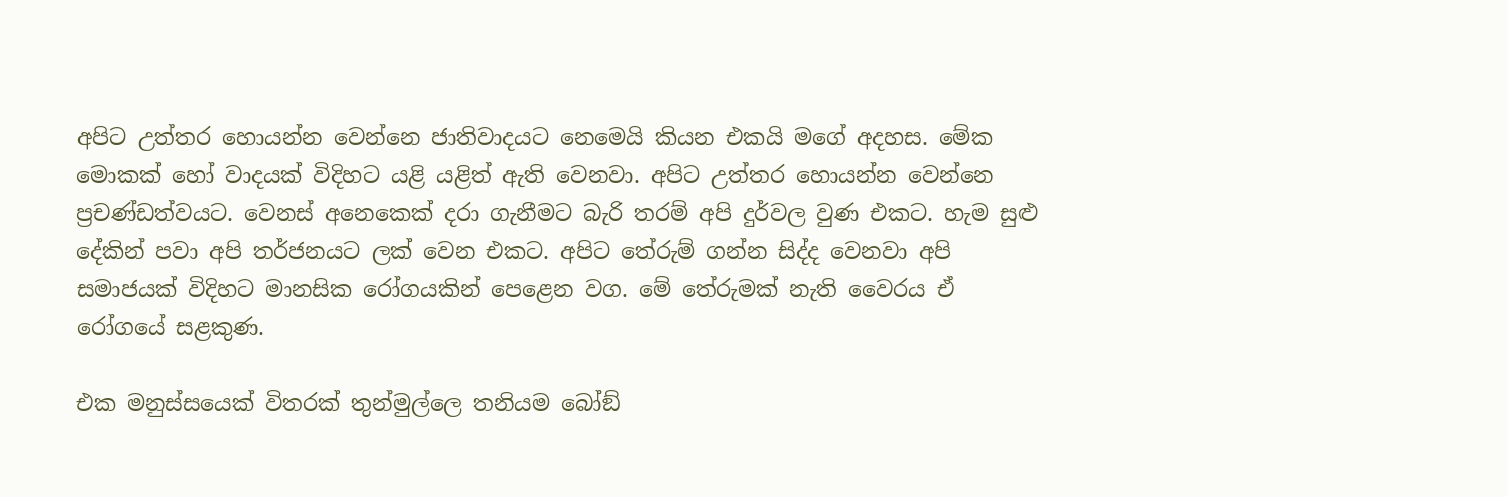අපිට උත්තර හොයන්න වෙන්නෙ ජාතිවාදයට නෙමෙයි කියන එකයි මගේ අදහස. මේක මොකක් හෝ වාදයක් විදිහට යළි යළිත් ඇති වෙනවා. අපිට උත්තර හොයන්න වෙන්නෙ ප්‍රචණ්ඩත්වයට. වෙනස් අනෙකෙක් දරා ගැනීමට බැරි තරම් අපි දුර්වල වුණ එකට. හැම සුළු දේකින් පවා අපි තර්ජනයට ලක් වෙන එකට. අපිට තේරුම් ගන්න සිද්ද වෙනවා අපි සමාජයක් විදිහට මානසික රෝගයකින් පෙළෙන වග. මේ තේරුමක් නැති වෛරය ඒ රෝගයේ සළකුණ.

එක මනුස්සයෙක් විතරක් තුන්මුල්ලෙ තනියම බෝඞ්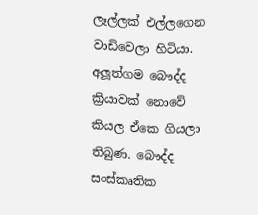ලෑල්ලක් එල්ලගෙන වාඩිවෙලා හිටියා. අලූත්ගම බෞද්ද ක්‍රියාවක් නොවේ කියල ඒකෙ ගියලා තිබුණ. බෞද්ද සංස්කෘතික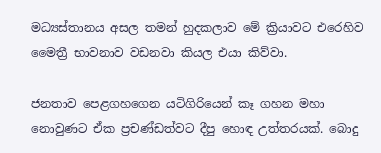මධ්‍යස්තානය අසල තමන් හුදකලාව මේ ක්‍රියාවට එරෙහිව මෛත්‍රී භාවනාව වඩනවා කියල එයා කිව්වා.

ජනතාව පෙළගහගෙන යටිගිරියෙන් කෑ ගහන මහා නොවුණට ඒක ප්‍රචණ්ඩත්වට දීපු හොඳ උත්තරයක්. බොදු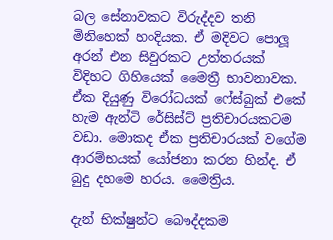බල සේනාවකට විරුද්දව තනි මිනිහෙක් හංදියක. ඒ මදිවට පොලූ අරන් එන සිවුරකට උත්තරයක් විදිහට ගිහියෙක් මෛත්‍රී භාවනාවක. ඒක දියුණු විරෝධයක් ෆේස්බුක් එකේ හැම ඇන්ටි රේසිස්ට් ප්‍රතිචාරයකටම වඩා. මොකද ඒක ප්‍රතිචාරයක් වගේම ආරම්භයක් යෝජනා කරන හින්ද. ඒ බුදු දහමෙ හරය. මෛත්‍රිය.

දැන් භික්ෂුන්ට බෞද්දකම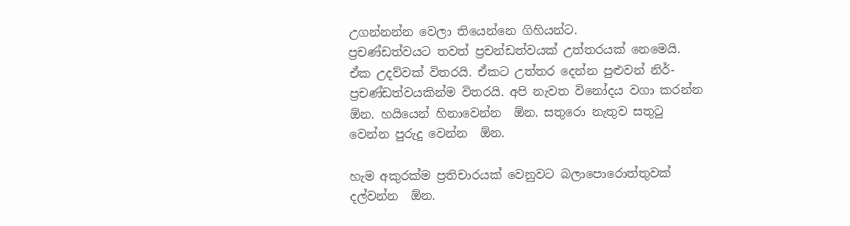උගන්නන්න වෙලා තියෙන්නෙ ගිහියන්ට.
ප්‍රචණ්ඩත්වයට තවත් ප්‍රචන්ඩත්වයක් උත්තරයක් නෙමෙයි. ඒක උදව්වක් විතරයි. ඒකට උත්තර දෙන්න පුළුවන් නිර්-ප්‍රචණ්ඩත්වයකින්ම විතරයි. අපි නැවත විනෝදය වගා කරන්න  ඕන. හයියෙන් හිනාවෙන්න  ඕන. සතුරො නැතුව සතුටු වෙන්න පුරුදු වෙන්න  ඕන.

හැම අකුරක්ම ප්‍රතිචාරයක් වෙනුවට බලාපොරොත්තුවක් දල්වන්න  ඕන.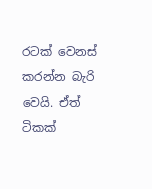රටක් වෙනස් කරන්න බැරි වෙයි. ඒත් ටිකක්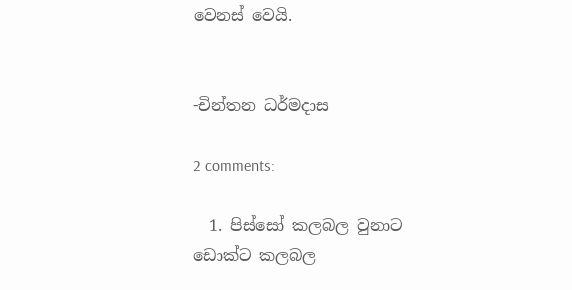වෙනස් වෙයි.


-චින්තන ධර්මදාස

2 comments:

  1. පිස්සෝ කලබල වුනාට ඩොක්ට කලබල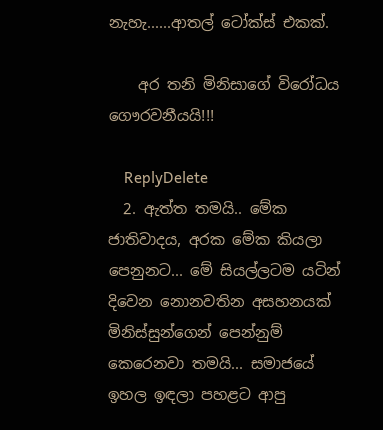නැහැ......ආතල් ටෝක්ස් එකක්.

    අර තනි මිනිසාගේ විරෝධය ගෞරවනීයයි!!!

    ReplyDelete
  2. ඇත්ත තමයි.. මේක ජාතිවාදය, අරක මේක කියලා පෙනුනට... මේ සියල්ලටම යටින් දිවෙන නොනවතින අසහනයක් මිනිස්සුන්ගෙන් පෙන්නුම් කෙරෙනවා තමයි... සමාජයේ ඉහල ඉඳලා පහළට ආපු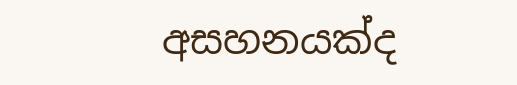අසහනයක්ද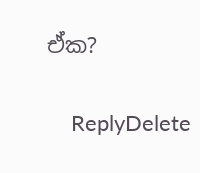ඒක?

    ReplyDelete